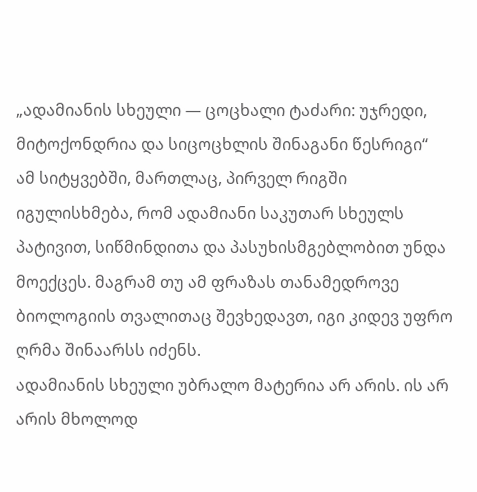„ადამიანის სხეული — ცოცხალი ტაძარი: უჯრედი, მიტოქონდრია და სიცოცხლის შინაგანი წესრიგი“
ამ სიტყვებში, მართლაც, პირველ რიგში იგულისხმება, რომ ადამიანი საკუთარ სხეულს პატივით, სიწმინდითა და პასუხისმგებლობით უნდა მოექცეს. მაგრამ თუ ამ ფრაზას თანამედროვე ბიოლოგიის თვალითაც შევხედავთ, იგი კიდევ უფრო ღრმა შინაარსს იძენს.
ადამიანის სხეული უბრალო მატერია არ არის. ის არ არის მხოლოდ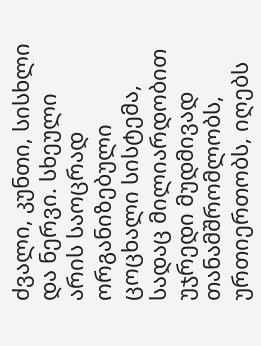ძვალი, კუნთი, სისხლი და ნერვი. სხეული არის საოცრად ორგანიზებული ცოცხალი სისტემა, სადაც მილიარდობით უჯრედი მუდმივად თანამშრომლობს, ურთიერთობს, იღებს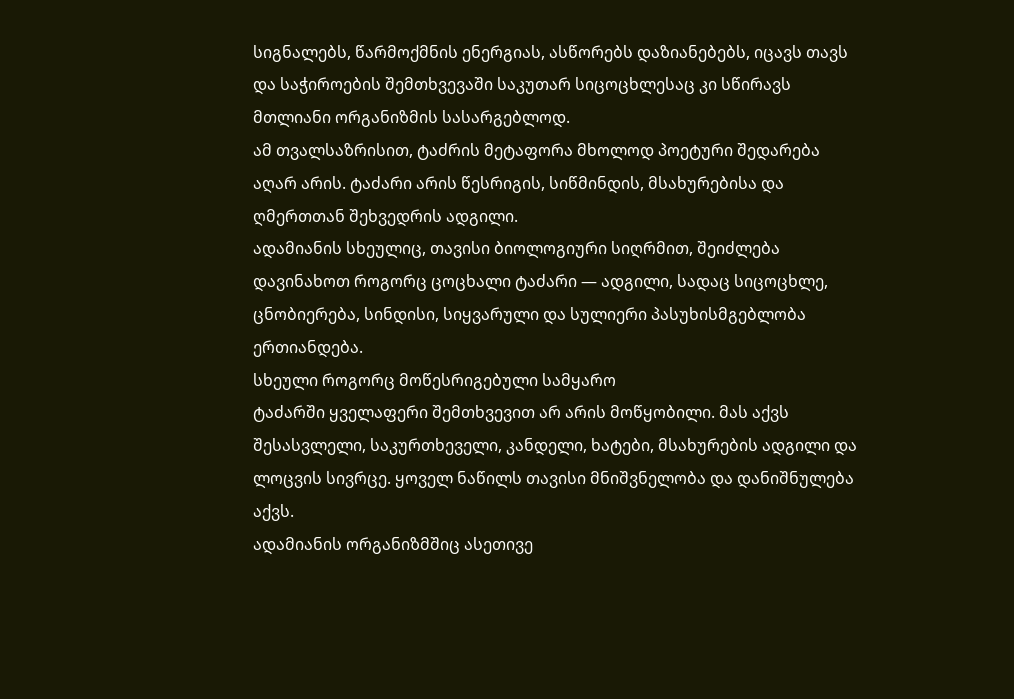სიგნალებს, წარმოქმნის ენერგიას, ასწორებს დაზიანებებს, იცავს თავს და საჭიროების შემთხვევაში საკუთარ სიცოცხლესაც კი სწირავს მთლიანი ორგანიზმის სასარგებლოდ.
ამ თვალსაზრისით, ტაძრის მეტაფორა მხოლოდ პოეტური შედარება აღარ არის. ტაძარი არის წესრიგის, სიწმინდის, მსახურებისა და ღმერთთან შეხვედრის ადგილი.
ადამიანის სხეულიც, თავისი ბიოლოგიური სიღრმით, შეიძლება დავინახოთ როგორც ცოცხალი ტაძარი — ადგილი, სადაც სიცოცხლე, ცნობიერება, სინდისი, სიყვარული და სულიერი პასუხისმგებლობა ერთიანდება.
სხეული როგორც მოწესრიგებული სამყარო
ტაძარში ყველაფერი შემთხვევით არ არის მოწყობილი. მას აქვს შესასვლელი, საკურთხეველი, კანდელი, ხატები, მსახურების ადგილი და ლოცვის სივრცე. ყოველ ნაწილს თავისი მნიშვნელობა და დანიშნულება აქვს.
ადამიანის ორგანიზმშიც ასეთივე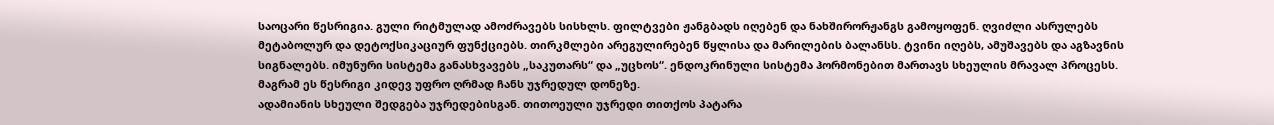საოცარი წესრიგია. გული რიტმულად ამოძრავებს სისხლს. ფილტვები ჟანგბადს იღებენ და ნახშირორჟანგს გამოყოფენ. ღვიძლი ასრულებს მეტაბოლურ და დეტოქსიკაციურ ფუნქციებს. თირკმლები არეგულირებენ წყლისა და მარილების ბალანსს. ტვინი იღებს, ამუშავებს და აგზავნის სიგნალებს. იმუნური სისტემა განასხვავებს „საკუთარს“ და „უცხოს“. ენდოკრინული სისტემა ჰორმონებით მართავს სხეულის მრავალ პროცესს.
მაგრამ ეს წესრიგი კიდევ უფრო ღრმად ჩანს უჯრედულ დონეზე.
ადამიანის სხეული შედგება უჯრედებისგან. თითოეული უჯრედი თითქოს პატარა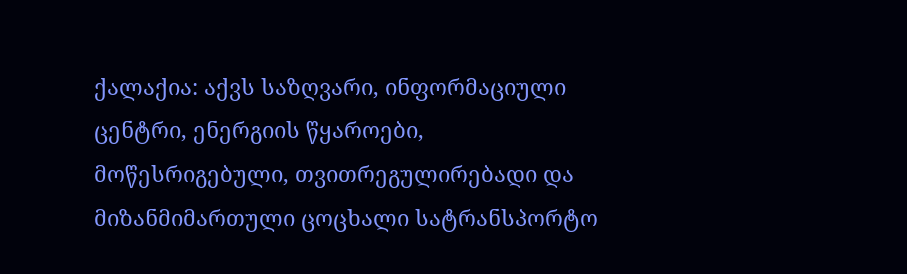ქალაქია: აქვს საზღვარი, ინფორმაციული ცენტრი, ენერგიის წყაროები,
მოწესრიგებული, თვითრეგულირებადი და მიზანმიმართული ცოცხალი სატრანსპორტო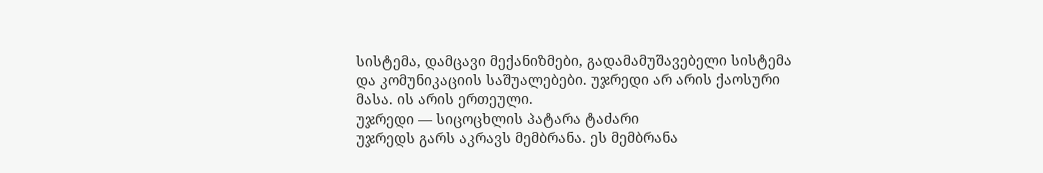სისტემა, დამცავი მექანიზმები, გადამამუშავებელი სისტემა და კომუნიკაციის საშუალებები. უჯრედი არ არის ქაოსური მასა. ის არის ერთეული.
უჯრედი — სიცოცხლის პატარა ტაძარი
უჯრედს გარს აკრავს მემბრანა. ეს მემბრანა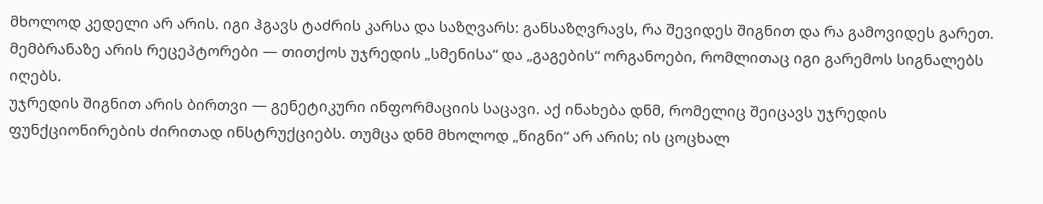მხოლოდ კედელი არ არის. იგი ჰგავს ტაძრის კარსა და საზღვარს: განსაზღვრავს, რა შევიდეს შიგნით და რა გამოვიდეს გარეთ. მემბრანაზე არის რეცეპტორები — თითქოს უჯრედის „სმენისა“ და „გაგების“ ორგანოები, რომლითაც იგი გარემოს სიგნალებს იღებს.
უჯრედის შიგნით არის ბირთვი — გენეტიკური ინფორმაციის საცავი. აქ ინახება დნმ, რომელიც შეიცავს უჯრედის ფუნქციონირების ძირითად ინსტრუქციებს. თუმცა დნმ მხოლოდ „წიგნი“ არ არის; ის ცოცხალ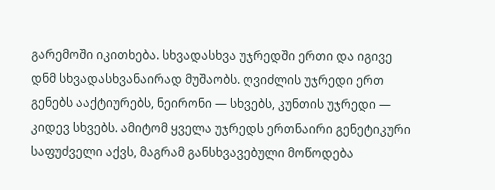გარემოში იკითხება. სხვადასხვა უჯრედში ერთი და იგივე დნმ სხვადასხვანაირად მუშაობს. ღვიძლის უჯრედი ერთ გენებს ააქტიურებს, ნეირონი — სხვებს, კუნთის უჯრედი — კიდევ სხვებს. ამიტომ ყველა უჯრედს ერთნაირი გენეტიკური საფუძველი აქვს, მაგრამ განსხვავებული მოწოდება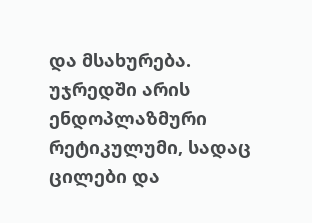და მსახურება.
უჯრედში არის ენდოპლაზმური რეტიკულუმი, სადაც ცილები და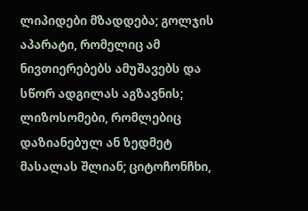ლიპიდები მზადდება; გოლჯის აპარატი, რომელიც ამ ნივთიერებებს ამუშავებს და სწორ ადგილას აგზავნის; ლიზოსომები, რომლებიც დაზიანებულ ან ზედმეტ მასალას შლიან; ციტოჩონჩხი,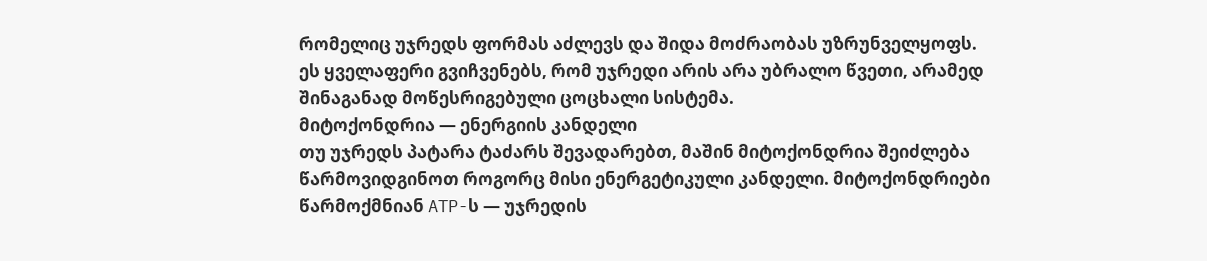რომელიც უჯრედს ფორმას აძლევს და შიდა მოძრაობას უზრუნველყოფს.
ეს ყველაფერი გვიჩვენებს, რომ უჯრედი არის არა უბრალო წვეთი, არამედ შინაგანად მოწესრიგებული ცოცხალი სისტემა.
მიტოქონდრია — ენერგიის კანდელი
თუ უჯრედს პატარა ტაძარს შევადარებთ, მაშინ მიტოქონდრია შეიძლება წარმოვიდგინოთ როგორც მისი ენერგეტიკული კანდელი. მიტოქონდრიები წარმოქმნიან ATP-ს — უჯრედის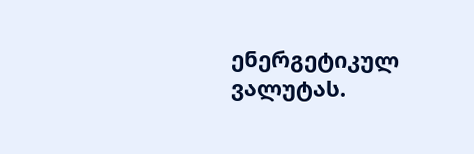ენერგეტიკულ ვალუტას.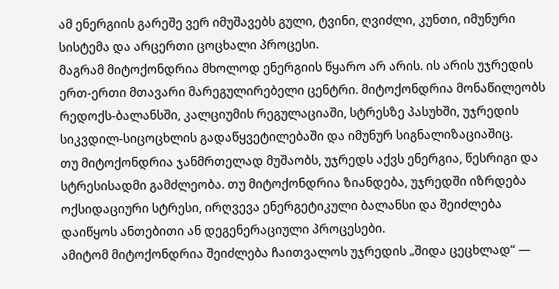ამ ენერგიის გარეშე ვერ იმუშავებს გული, ტვინი, ღვიძლი, კუნთი, იმუნური სისტემა და არცერთი ცოცხალი პროცესი.
მაგრამ მიტოქონდრია მხოლოდ ენერგიის წყარო არ არის. ის არის უჯრედის ერთ-ერთი მთავარი მარეგულირებელი ცენტრი. მიტოქონდრია მონაწილეობს რედოქს-ბალანსში, კალციუმის რეგულაციაში, სტრესზე პასუხში, უჯრედის სიკვდილ-სიცოცხლის გადაწყვეტილებაში და იმუნურ სიგნალიზაციაშიც.
თუ მიტოქონდრია ჯანმრთელად მუშაობს, უჯრედს აქვს ენერგია, წესრიგი და სტრესისადმი გამძლეობა. თუ მიტოქონდრია ზიანდება, უჯრედში იზრდება ოქსიდაციური სტრესი, ირღვევა ენერგეტიკული ბალანსი და შეიძლება დაიწყოს ანთებითი ან დეგენერაციული პროცესები.
ამიტომ მიტოქონდრია შეიძლება ჩაითვალოს უჯრედის „შიდა ცეცხლად“ —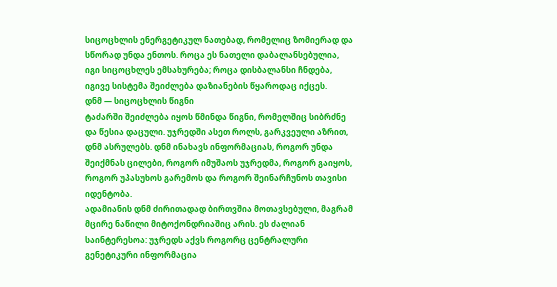სიცოცხლის ენერგეტიკულ ნათებად, რომელიც ზომიერად და სწორად უნდა ენთოს. როცა ეს ნათელი დაბალანსებულია, იგი სიცოცხლეს ემსახურება; როცა დისბალანსი ჩნდება, იგივე სისტემა შეიძლება დაზიანების წყაროდაც იქცეს.
დნმ — სიცოცხლის წიგნი
ტაძარში შეიძლება იყოს წმინდა წიგნი, რომელშიც სიბრძნე და წესია დაცული. უჯრედში ასეთ როლს, გარკვეული აზრით, დნმ ასრულებს. დნმ ინახავს ინფორმაციას, როგორ უნდა შეიქმნას ცილები, როგორ იმუშაოს უჯრედმა, როგორ გაიყოს, როგორ უპასუხოს გარემოს და როგორ შეინარჩუნოს თავისი იდენტობა.
ადამიანის დნმ ძირითადად ბირთვშია მოთავსებული, მაგრამ მცირე ნაწილი მიტოქონდრიაშიც არის. ეს ძალიან საინტერესოა: უჯრედს აქვს როგორც ცენტრალური გენეტიკური ინფორმაცია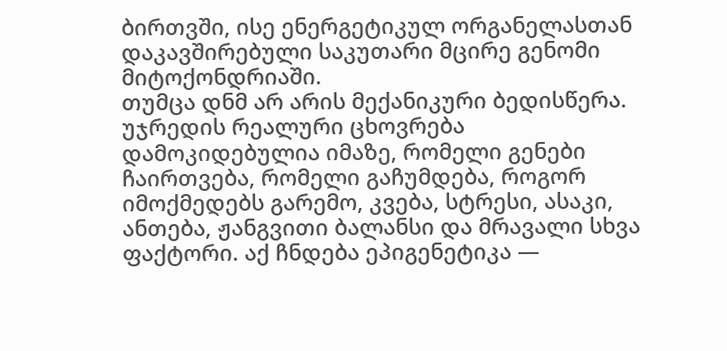ბირთვში, ისე ენერგეტიკულ ორგანელასთან დაკავშირებული საკუთარი მცირე გენომი მიტოქონდრიაში.
თუმცა დნმ არ არის მექანიკური ბედისწერა. უჯრედის რეალური ცხოვრება დამოკიდებულია იმაზე, რომელი გენები ჩაირთვება, რომელი გაჩუმდება, როგორ იმოქმედებს გარემო, კვება, სტრესი, ასაკი, ანთება, ჟანგვითი ბალანსი და მრავალი სხვა ფაქტორი. აქ ჩნდება ეპიგენეტიკა —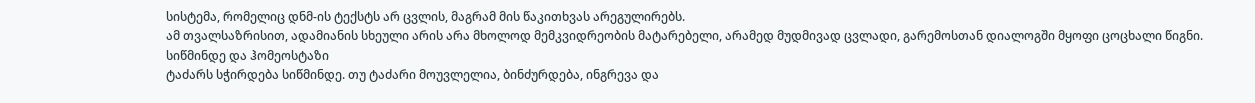სისტემა, რომელიც დნმ-ის ტექსტს არ ცვლის, მაგრამ მის წაკითხვას არეგულირებს.
ამ თვალსაზრისით, ადამიანის სხეული არის არა მხოლოდ მემკვიდრეობის მატარებელი, არამედ მუდმივად ცვლადი, გარემოსთან დიალოგში მყოფი ცოცხალი წიგნი.
სიწმინდე და ჰომეოსტაზი
ტაძარს სჭირდება სიწმინდე. თუ ტაძარი მოუვლელია, ბინძურდება, ინგრევა და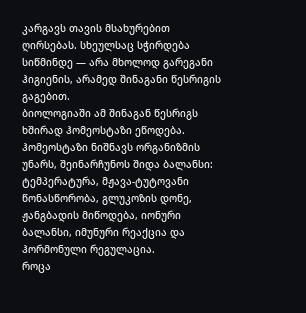კარგავს თავის მსახურებით ღირსებას. სხეულსაც სჭირდება სიწმინდე — არა მხოლოდ გარეგანი ჰიგიენის, არამედ შინაგანი წესრიგის გაგებით.
ბიოლოგიაში ამ შინაგან წესრიგს ხშირად ჰომეოსტაზი ეწოდება. ჰომეოსტაზი ნიშნავს ორგანიზმის უნარს, შეინარჩუნოს შიდა ბალანსი: ტემპერატურა, მჟავა-ტუტოვანი წონასწორობა, გლუკოზის დონე, ჟანგბადის მიწოდება, იონური ბალანსი, იმუნური რეაქცია და ჰორმონული რეგულაცია.
როცა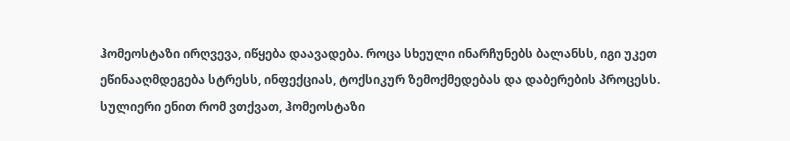ჰომეოსტაზი ირღვევა, იწყება დაავადება. როცა სხეული ინარჩუნებს ბალანსს, იგი უკეთ ეწინააღმდეგება სტრესს, ინფექციას, ტოქსიკურ ზემოქმედებას და დაბერების პროცესს.
სულიერი ენით რომ ვთქვათ, ჰომეოსტაზი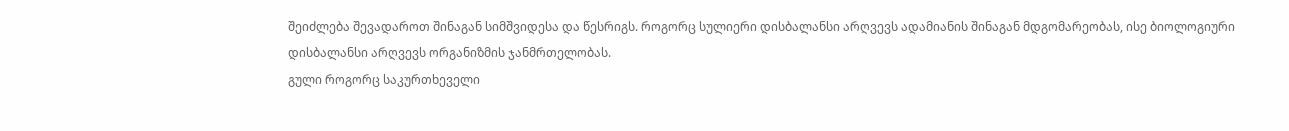შეიძლება შევადაროთ შინაგან სიმშვიდესა და წესრიგს. როგორც სულიერი დისბალანსი არღვევს ადამიანის შინაგან მდგომარეობას, ისე ბიოლოგიური დისბალანსი არღვევს ორგანიზმის ჯანმრთელობას.
გული როგორც საკურთხეველი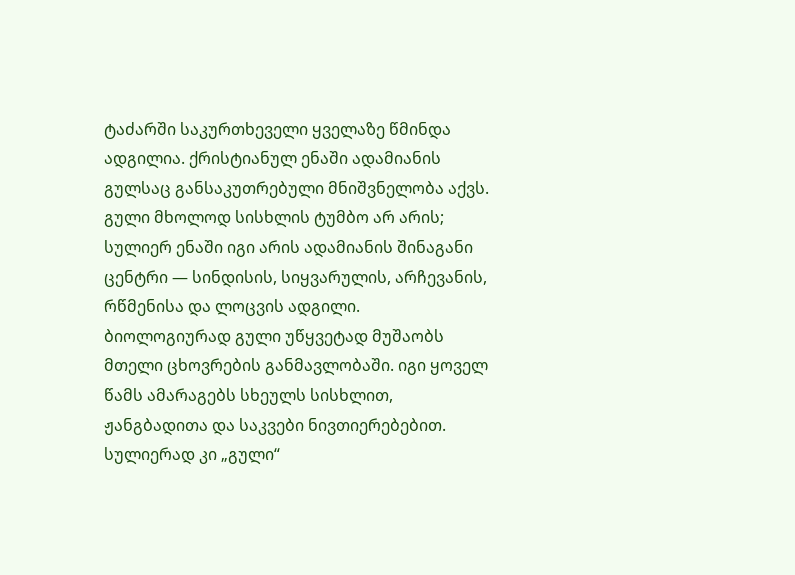ტაძარში საკურთხეველი ყველაზე წმინდა ადგილია. ქრისტიანულ ენაში ადამიანის გულსაც განსაკუთრებული მნიშვნელობა აქვს. გული მხოლოდ სისხლის ტუმბო არ არის; სულიერ ენაში იგი არის ადამიანის შინაგანი ცენტრი — სინდისის, სიყვარულის, არჩევანის, რწმენისა და ლოცვის ადგილი.
ბიოლოგიურად გული უწყვეტად მუშაობს მთელი ცხოვრების განმავლობაში. იგი ყოველ წამს ამარაგებს სხეულს სისხლით, ჟანგბადითა და საკვები ნივთიერებებით. სულიერად კი „გული“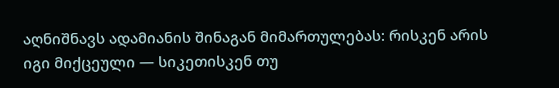აღნიშნავს ადამიანის შინაგან მიმართულებას: რისკენ არის იგი მიქცეული — სიკეთისკენ თუ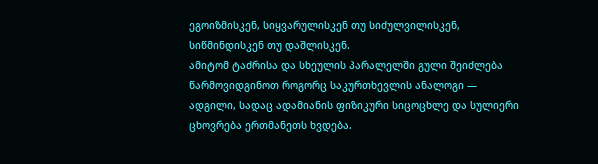ეგოიზმისკენ, სიყვარულისკენ თუ სიძულვილისკენ, სიწმინდისკენ თუ დაშლისკენ.
ამიტომ ტაძრისა და სხეულის პარალელში გული შეიძლება წარმოვიდგინოთ როგორც საკურთხევლის ანალოგი — ადგილი, სადაც ადამიანის ფიზიკური სიცოცხლე და სულიერი ცხოვრება ერთმანეთს ხვდება.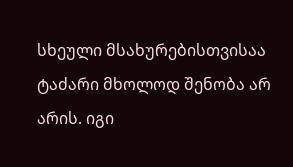სხეული მსახურებისთვისაა
ტაძარი მხოლოდ შენობა არ არის. იგი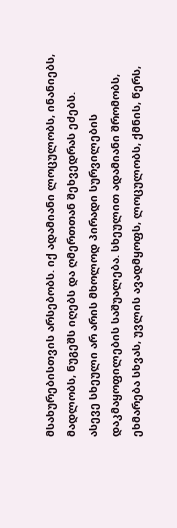მსახურებისთვის არსებობს. იქ ადამიანი ლოცულობს, ინანიებს, მადლობს, ნუგეშს იღებს და ღმერთთან შეხვედრას ეძებს.
ასევე სხეული არ არის მხოლოდ პირადი სურვილების დაკმაყოფილების საშუალება. სხეულით ადამიანი შრომობს, ეხმარება სხვას, უვლის ავადმყოფს, ლოცულობს, ქმნის, წერს,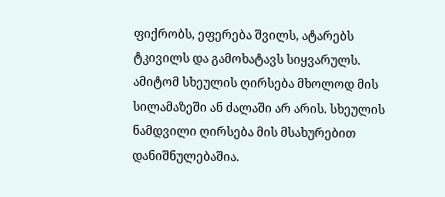ფიქრობს, ეფერება შვილს, ატარებს ტკივილს და გამოხატავს სიყვარულს.
ამიტომ სხეულის ღირსება მხოლოდ მის სილამაზეში ან ძალაში არ არის. სხეულის ნამდვილი ღირსება მის მსახურებით დანიშნულებაშია.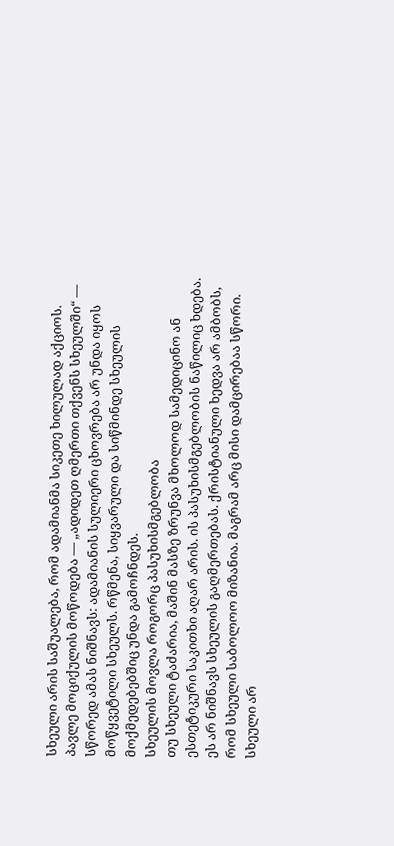სხეული არის საშუალება, რომ ადამიანმა სიკეთე ხილულად აქციოს.
პავლე მოციქულის მოწოდება — „ადიდეთ ღმერთი თქვენს სხეულში“ — სწორედ ამას ნიშნავს: ადამიანის სულიერი ცხოვრება არ უნდა იყოს მოწყვეტილი სხეულს. რწმენა, სიყვარული და სიწმინდე სხეულის მოქმედებებშიც უნდა გამოჩნდეს.
სხეულის მოვლა როგორც პასუხისმგებლობა
თუ სხეული ტაძარია, მაშინ მასზე ზრუნვა მხოლოდ სამედიცინო ან ესთეტიკური საკითხი აღარ არის. ის პასუხისმგებლობის ნაწილიც ხდება.
ეს არ ნიშნავს სხეულის გაღმერთებას. ქრისტიანული ხედვა არ ამბობს, რომ სხეული საბოლოო მიზანია. მაგრამ არც მისი დამცირებაა სწორი. სხეული არ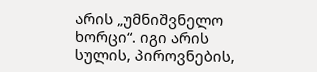არის „უმნიშვნელო ხორცი“. იგი არის სულის, პიროვნების,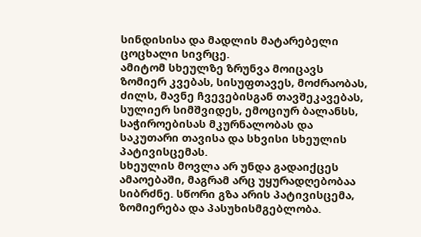სინდისისა და მადლის მატარებელი ცოცხალი სივრცე.
ამიტომ სხეულზე ზრუნვა მოიცავს ზომიერ კვებას, სისუფთავეს, მოძრაობას, ძილს, მავნე ჩვევებისგან თავშეკავებას, სულიერ სიმშვიდეს, ემოციურ ბალანსს, საჭიროებისას მკურნალობას და საკუთარი თავისა და სხვისი სხეულის პატივისცემას.
სხეულის მოვლა არ უნდა გადაიქცეს ამაოებაში, მაგრამ არც უყურადღებობაა სიბრძნე. სწორი გზა არის პატივისცემა, ზომიერება და პასუხისმგებლობა.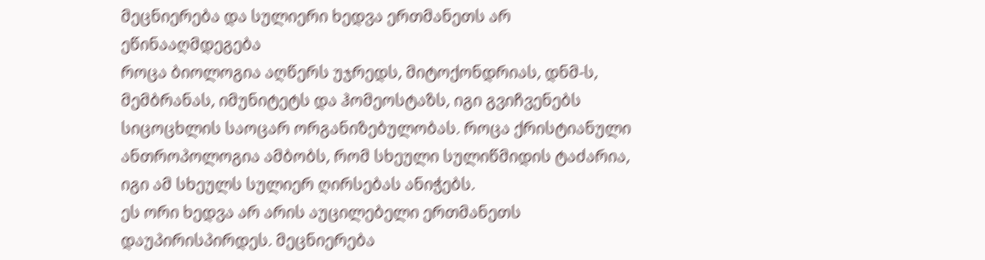მეცნიერება და სულიერი ხედვა ერთმანეთს არ ეწინააღმდეგება
როცა ბიოლოგია აღწერს უჯრედს, მიტოქონდრიას, დნმ-ს, მემბრანას, იმუნიტეტს და ჰომეოსტაზს, იგი გვიჩვენებს სიცოცხლის საოცარ ორგანიზებულობას. როცა ქრისტიანული ანთროპოლოგია ამბობს, რომ სხეული სულიწმიდის ტაძარია, იგი ამ სხეულს სულიერ ღირსებას ანიჭებს.
ეს ორი ხედვა არ არის აუცილებელი ერთმანეთს დაუპირისპირდეს. მეცნიერება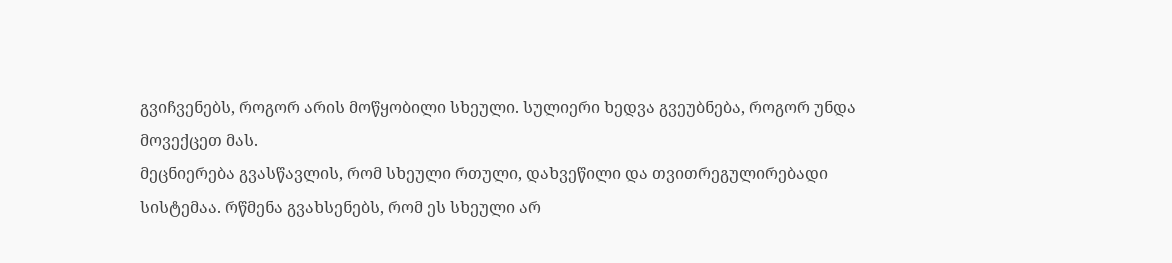გვიჩვენებს, როგორ არის მოწყობილი სხეული. სულიერი ხედვა გვეუბნება, როგორ უნდა მოვექცეთ მას.
მეცნიერება გვასწავლის, რომ სხეული რთული, დახვეწილი და თვითრეგულირებადი სისტემაა. რწმენა გვახსენებს, რომ ეს სხეული არ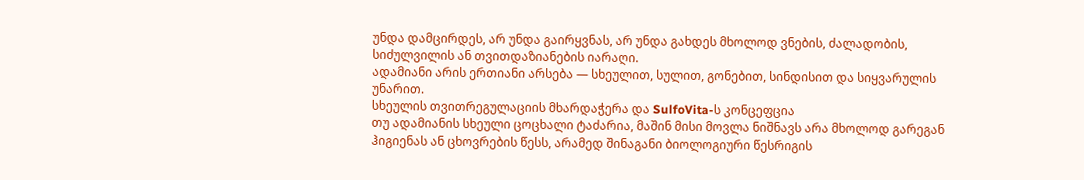უნდა დამცირდეს, არ უნდა გაირყვნას, არ უნდა გახდეს მხოლოდ ვნების, ძალადობის, სიძულვილის ან თვითდაზიანების იარაღი.
ადამიანი არის ერთიანი არსება — სხეულით, სულით, გონებით, სინდისით და სიყვარულის უნარით.
სხეულის თვითრეგულაციის მხარდაჭერა და SulfoVita-ს კონცეფცია
თუ ადამიანის სხეული ცოცხალი ტაძარია, მაშინ მისი მოვლა ნიშნავს არა მხოლოდ გარეგან ჰიგიენას ან ცხოვრების წესს, არამედ შინაგანი ბიოლოგიური წესრიგის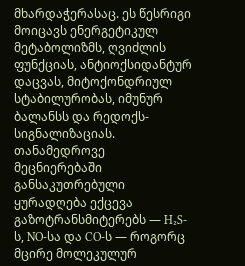მხარდაჭერასაც. ეს წესრიგი მოიცავს ენერგეტიკულ მეტაბოლიზმს, ღვიძლის ფუნქციას, ანტიოქსიდანტურ დაცვას, მიტოქონდრიულ სტაბილურობას, იმუნურ ბალანსს და რედოქს-სიგნალიზაციას.
თანამედროვე მეცნიერებაში განსაკუთრებული ყურადღება ექცევა გაზოტრანსმიტერებს — H₂S-ს, NO-სა და CO-ს — როგორც მცირე მოლეკულურ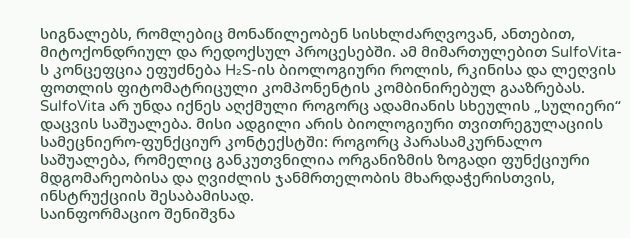სიგნალებს, რომლებიც მონაწილეობენ სისხლძარღვოვან, ანთებით, მიტოქონდრიულ და რედოქსულ პროცესებში. ამ მიმართულებით SulfoVita-ს კონცეფცია ეფუძნება H₂S-ის ბიოლოგიური როლის, რკინისა და ლეღვის ფოთლის ფიტომატრიცული კომპონენტის კომბინირებულ გააზრებას.
SulfoVita არ უნდა იქნეს აღქმული როგორც ადამიანის სხეულის „სულიერი“ დაცვის საშუალება. მისი ადგილი არის ბიოლოგიური თვითრეგულაციის სამეცნიერო-ფუნქციურ კონტექსტში: როგორც პარასამკურნალო საშუალება, რომელიც განკუთვნილია ორგანიზმის ზოგადი ფუნქციური მდგომარეობისა და ღვიძლის ჯანმრთელობის მხარდაჭერისთვის, ინსტრუქციის შესაბამისად.
საინფორმაციო შენიშვნა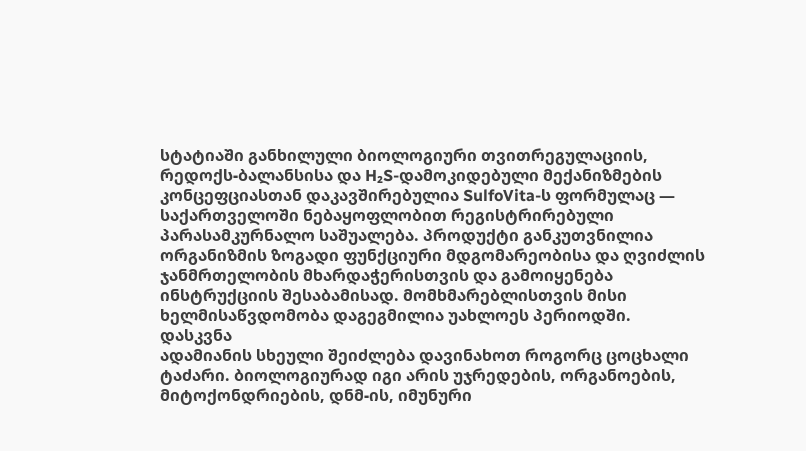სტატიაში განხილული ბიოლოგიური თვითრეგულაციის, რედოქს-ბალანსისა და H₂S-დამოკიდებული მექანიზმების კონცეფციასთან დაკავშირებულია SulfoVita-ს ფორმულაც — საქართველოში ნებაყოფლობით რეგისტრირებული პარასამკურნალო საშუალება. პროდუქტი განკუთვნილია ორგანიზმის ზოგადი ფუნქციური მდგომარეობისა და ღვიძლის ჯანმრთელობის მხარდაჭერისთვის და გამოიყენება ინსტრუქციის შესაბამისად. მომხმარებლისთვის მისი ხელმისაწვდომობა დაგეგმილია უახლოეს პერიოდში.
დასკვნა
ადამიანის სხეული შეიძლება დავინახოთ როგორც ცოცხალი ტაძარი. ბიოლოგიურად იგი არის უჯრედების, ორგანოების, მიტოქონდრიების, დნმ-ის, იმუნური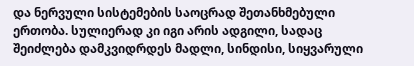და ნერვული სისტემების საოცრად შეთანხმებული ერთობა. სულიერად კი იგი არის ადგილი, სადაც შეიძლება დამკვიდრდეს მადლი, სინდისი, სიყვარული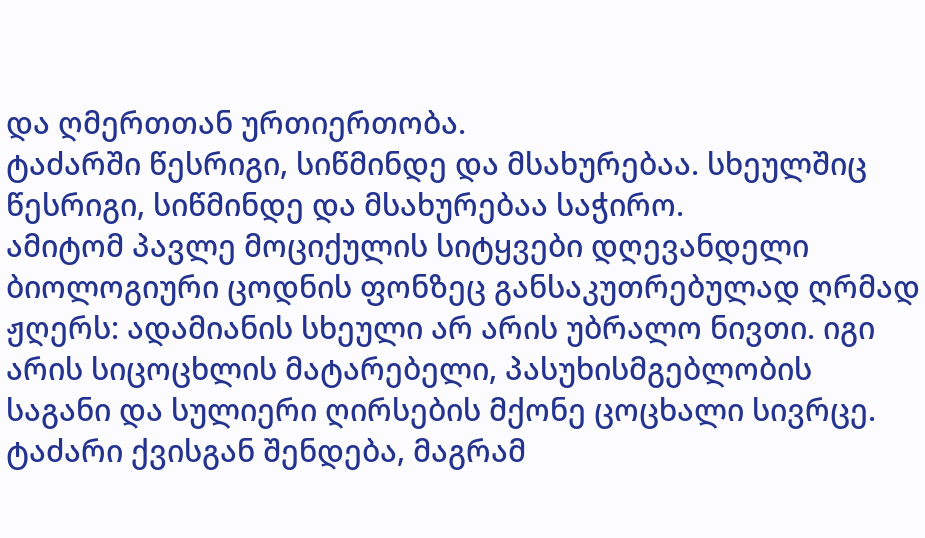და ღმერთთან ურთიერთობა.
ტაძარში წესრიგი, სიწმინდე და მსახურებაა. სხეულშიც წესრიგი, სიწმინდე და მსახურებაა საჭირო.
ამიტომ პავლე მოციქულის სიტყვები დღევანდელი ბიოლოგიური ცოდნის ფონზეც განსაკუთრებულად ღრმად ჟღერს: ადამიანის სხეული არ არის უბრალო ნივთი. იგი არის სიცოცხლის მატარებელი, პასუხისმგებლობის საგანი და სულიერი ღირსების მქონე ცოცხალი სივრცე.
ტაძარი ქვისგან შენდება, მაგრამ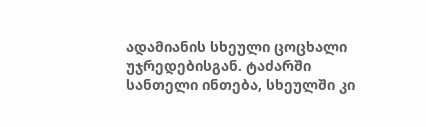ადამიანის სხეული ცოცხალი უჯრედებისგან. ტაძარში სანთელი ინთება, სხეულში კი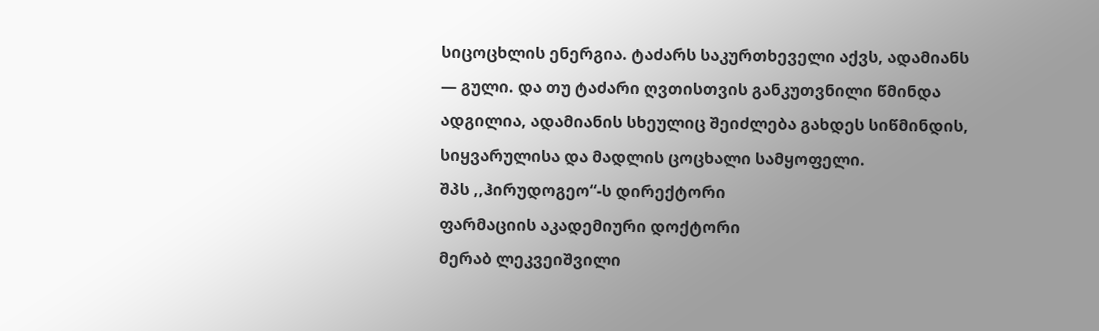სიცოცხლის ენერგია. ტაძარს საკურთხეველი აქვს, ადამიანს — გული. და თუ ტაძარი ღვთისთვის განკუთვნილი წმინდა ადგილია, ადამიანის სხეულიც შეიძლება გახდეს სიწმინდის, სიყვარულისა და მადლის ცოცხალი სამყოფელი.
შპს ,,ჰირუდოგეო“-ს დირექტორი
ფარმაციის აკადემიური დოქტორი
მერაბ ლეკვეიშვილი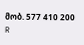მობ. 577 410 200
R